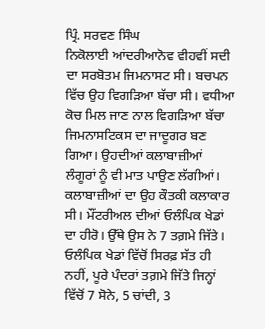ਪ੍ਰਿੰ. ਸਰਵਣ ਸਿੰਘ
ਨਿਕੋਲਾਈ ਆਂਦਰੀਆਨੋਵ ਵੀਹਵੀਂ ਸਦੀ ਦਾ ਸਰਬੋਤਮ ਜਿਮਨਾਸਟ ਸੀ। ਬਚਪਨ ਵਿੱਚ ਉਹ ਵਿਗੜਿਆ ਬੱਚਾ ਸੀ। ਵਧੀਆ ਕੋਚ ਮਿਲ ਜਾਣ ਨਾਲ ਵਿਗੜਿਆ ਬੱਚਾ ਜਿਮਨਾਸਟਿਕਸ ਦਾ ਜਾਦੂਗਰ ਬਣ ਗਿਆ। ਉਹਦੀਆਂ ਕਲਾਬਾਜ਼ੀਆਂ ਲੰਗੂਰਾਂ ਨੂੰ ਵੀ ਮਾਤ ਪਾਉਣ ਲੱਗੀਆਂ। ਕਲਾਬਾਜ਼ੀਆਂ ਦਾ ਉਹ ਕੌਤਕੀ ਕਲਾਕਾਰ ਸੀ। ਮੌਂਟਰੀਅਲ ਦੀਆਂ ਓਲੰਪਿਕ ਖੇਡਾਂ ਦਾ ਹੀਰੋ। ਉੱਥੇ ਉਸ ਨੇ 7 ਤਗ਼ਮੇ ਜਿੱਤੇ। ਓਲੰਪਿਕ ਖੇਡਾਂ ਵਿੱਚੋਂ ਸਿਰਫ਼ ਸੱਤ ਹੀ ਨਹੀਂ, ਪੂਰੇ ਪੰਦਰਾਂ ਤਗ਼ਮੇ ਜਿੱਤੇ ਜਿਨ੍ਹਾਂ ਵਿੱਚੋਂ 7 ਸੋਨੇ, 5 ਚਾਂਦੀ, 3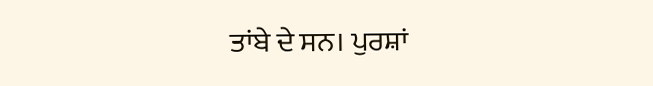ਤਾਂਬੇ ਦੇ ਸਨ। ਪੁਰਸ਼ਾਂ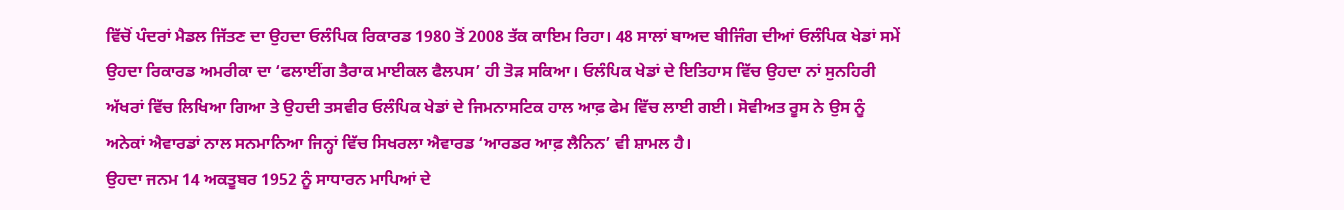ਵਿੱਚੋਂ ਪੰਦਰਾਂ ਮੈਡਲ ਜਿੱਤਣ ਦਾ ਉਹਦਾ ਓਲੰਪਿਕ ਰਿਕਾਰਡ 1980 ਤੋਂ 2008 ਤੱਕ ਕਾਇਮ ਰਿਹਾ। 48 ਸਾਲਾਂ ਬਾਅਦ ਬੀਜਿੰਗ ਦੀਆਂ ਓਲੰਪਿਕ ਖੇਡਾਂ ਸਮੇਂ ਉਹਦਾ ਰਿਕਾਰਡ ਅਮਰੀਕਾ ਦਾ ‘ਫਲਾਈਂਗ ਤੈਰਾਕ ਮਾਈਕਲ ਫੈਲਪਸ’ ਹੀ ਤੋੜ ਸਕਿਆ। ਓਲੰਪਿਕ ਖੇਡਾਂ ਦੇ ਇਤਿਹਾਸ ਵਿੱਚ ਉਹਦਾ ਨਾਂ ਸੁਨਹਿਰੀ ਅੱਖਰਾਂ ਵਿੱਚ ਲਿਖਿਆ ਗਿਆ ਤੇ ਉਹਦੀ ਤਸਵੀਰ ਓਲੰਪਿਕ ਖੇਡਾਂ ਦੇ ਜਿਮਨਾਸਟਿਕ ਹਾਲ ਆਫ਼ ਫੇਮ ਵਿੱਚ ਲਾਈ ਗਈ। ਸੋਵੀਅਤ ਰੂਸ ਨੇ ਉਸ ਨੂੰ ਅਨੇਕਾਂ ਐਵਾਰਡਾਂ ਨਾਲ ਸਨਮਾਨਿਆ ਜਿਨ੍ਹਾਂ ਵਿੱਚ ਸਿਖਰਲਾ ਐਵਾਰਡ ‘ਆਰਡਰ ਆਫ਼ ਲੈਨਿਨ’ ਵੀ ਸ਼ਾਮਲ ਹੈ।
ਉਹਦਾ ਜਨਮ 14 ਅਕਤੂਬਰ 1952 ਨੂੰ ਸਾਧਾਰਨ ਮਾਪਿਆਂ ਦੇ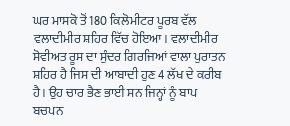ਘਰ ਮਾਸਕੋ ਤੋਂ 180 ਕਿਲੋਮੀਟਰ ਪੂਰਬ ਵੱਲ ਵਲਾਦੀਮੀਰ ਸ਼ਹਿਰ ਵਿੱਚ ਹੋਇਆ। ਵਲਾਦੀਮੀਰ ਸੋਵੀਅਤ ਰੂਸ ਦਾ ਸੁੰਦਰ ਗਿਰਜਿਆਂ ਵਾਲਾ ਪੁਰਾਤਨ ਸ਼ਹਿਰ ਹੈ ਜਿਸ ਦੀ ਆਬਾਦੀ ਹੁਣ 4 ਲੱਖ ਦੇ ਕਰੀਬ ਹੈ। ਉਹ ਚਾਰ ਭੈਣ ਭਾਈ ਸਨ ਜਿਨ੍ਹਾਂ ਨੂੰ ਬਾਪ ਬਚਪਨ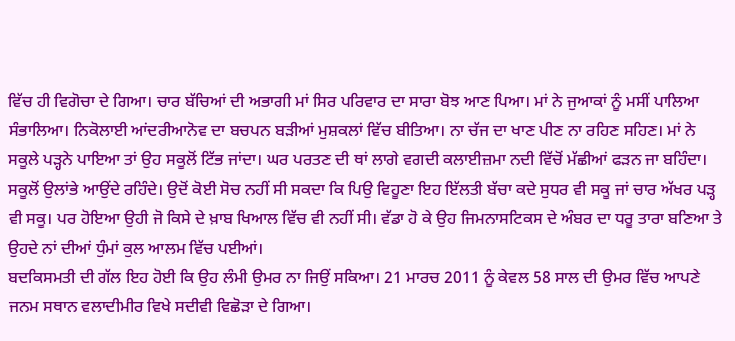ਵਿੱਚ ਹੀ ਵਿਗੋਚਾ ਦੇ ਗਿਆ। ਚਾਰ ਬੱਚਿਆਂ ਦੀ ਅਭਾਗੀ ਮਾਂ ਸਿਰ ਪਰਿਵਾਰ ਦਾ ਸਾਰਾ ਬੋਝ ਆਣ ਪਿਆ। ਮਾਂ ਨੇ ਜੁਆਕਾਂ ਨੂੰ ਮਸੀਂ ਪਾਲਿਆ ਸੰਭਾਲਿਆ। ਨਿਕੋਲਾਈ ਆਂਦਰੀਆਨੋਵ ਦਾ ਬਚਪਨ ਬੜੀਆਂ ਮੁਸ਼ਕਲਾਂ ਵਿੱਚ ਬੀਤਿਆ। ਨਾ ਚੱਜ ਦਾ ਖਾਣ ਪੀਣ ਨਾ ਰਹਿਣ ਸਹਿਣ। ਮਾਂ ਨੇ ਸਕੂਲੇ ਪੜ੍ਹਨੇ ਪਾਇਆ ਤਾਂ ਉਹ ਸਕੂਲੋਂ ਟਿੱਭ ਜਾਂਦਾ। ਘਰ ਪਰਤਣ ਦੀ ਥਾਂ ਲਾਗੇ ਵਗਦੀ ਕਲਾਈਜ਼ਮਾ ਨਦੀ ਵਿੱਚੋਂ ਮੱਛੀਆਂ ਫੜਨ ਜਾ ਬਹਿੰਦਾ। ਸਕੂਲੋਂ ਉਲਾਂਭੇ ਆਉਂਦੇ ਰਹਿੰਦੇ। ਉਦੋਂ ਕੋਈ ਸੋਚ ਨਹੀਂ ਸੀ ਸਕਦਾ ਕਿ ਪਿਉ ਵਿਹੂਣਾ ਇਹ ਇੱਲਤੀ ਬੱਚਾ ਕਦੇ ਸੁਧਰ ਵੀ ਸਕੂ ਜਾਂ ਚਾਰ ਅੱਖਰ ਪੜ੍ਹ ਵੀ ਸਕੂ। ਪਰ ਹੋਇਆ ਉਹੀ ਜੋ ਕਿਸੇ ਦੇ ਖ਼ਾਬ ਖਿਆਲ ਵਿੱਚ ਵੀ ਨਹੀਂ ਸੀ। ਵੱਡਾ ਹੋ ਕੇ ਉਹ ਜਿਮਨਾਸਟਿਕਸ ਦੇ ਅੰਬਰ ਦਾ ਧਰੂ ਤਾਰਾ ਬਣਿਆ ਤੇ ਉਹਦੇ ਨਾਂ ਦੀਆਂ ਧੁੰਮਾਂ ਕੁਲ ਆਲਮ ਵਿੱਚ ਪਈਆਂ।
ਬਦਕਿਸਮਤੀ ਦੀ ਗੱਲ ਇਹ ਹੋਈ ਕਿ ਉਹ ਲੰਮੀ ਉਮਰ ਨਾ ਜਿਉਂ ਸਕਿਆ। 21 ਮਾਰਚ 2011 ਨੂੰ ਕੇਵਲ 58 ਸਾਲ ਦੀ ਉਮਰ ਵਿੱਚ ਆਪਣੇ ਜਨਮ ਸਥਾਨ ਵਲਾਦੀਮੀਰ ਵਿਖੇ ਸਦੀਵੀ ਵਿਛੋੜਾ ਦੇ ਗਿਆ।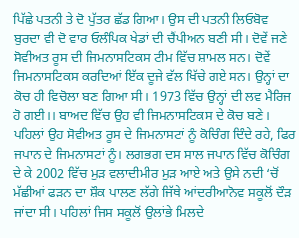ਪਿੱਛੇ ਪਤਨੀ ਤੇ ਦੋ ਪੁੱਤਰ ਛੱਡ ਗਿਆ। ਉਸ ਦੀ ਪਤਨੀ ਲਿਓਬੋਵ ਬੁਰਦਾ ਵੀ ਦੋ ਵਾਰ ਓਲੰਪਿਕ ਖੇਡਾਂ ਦੀ ਚੈਂਪੀਅਨ ਬਣੀ ਸੀ। ਦੋਵੇਂ ਜਣੇ ਸੋਵੀਅਤ ਰੂਸ ਦੀ ਜਿਮਨਾਸਟਿਕਸ ਟੀਮ ਵਿੱਚ ਸ਼ਾਮਲ ਸਨ। ਦੋਵੇਂ ਜਿਮਨਾਸਟਿਕਸ ਕਰਦਿਆਂ ਇੱਕ ਦੂਜੇ ਵੱਲ ਖਿੱਚੇ ਗਏ ਸਨ। ਉਨ੍ਹਾਂ ਦਾ ਕੋਚ ਹੀ ਵਿਚੋਲਾ ਬਣ ਗਿਆ ਸੀ। 1973 ਵਿੱਚ ਉਨ੍ਹਾਂ ਦੀ ਲਵ ਮੈਰਿਜ ਹੋ ਗਈ।। ਬਾਅਦ ਵਿੱਚ ਉਹ ਵੀ ਜਿਮਨਾਸਟਿਕਸ ਦੇ ਕੋਚ ਬਣੇ। ਪਹਿਲਾਂ ਉਹ ਸੋਵੀਅਤ ਰੂਸ ਦੇ ਜਿਮਨਾਸਟਾਂ ਨੂੰ ਕੋਚਿੰਗ ਦਿੰਦੇ ਰਹੇ, ਫਿਰ ਜਪਾਨ ਦੇ ਜਿਮਨਾਸਟਾਂ ਨੂੰ। ਲਗਭਗ ਦਸ ਸਾਲ ਜਪਾਨ ਵਿੱਚ ਕੋਚਿੰਗ ਦੇ ਕੇ 2002 ਵਿੱਚ ਮੁੜ ਵਲਾਦੀਮੀਰ ਮੁੜ ਆਏ ਅਤੇ ਉਸੇ ਨਦੀ ‘ਚੋਂ ਮੱਛੀਆਂ ਫੜਨ ਦਾ ਸ਼ੌਕ ਪਾਲਣ ਲੱਗੇ ਜਿੱਥੇ ਆਂਦਰੀਆਨੋਵ ਸਕੂਲੋਂ ਦੌੜ ਜਾਂਦਾ ਸੀ। ਪਹਿਲਾਂ ਜਿਸ ਸਕੂਲੋਂ ਉਲਾਂਭੇ ਮਿਲਦੇ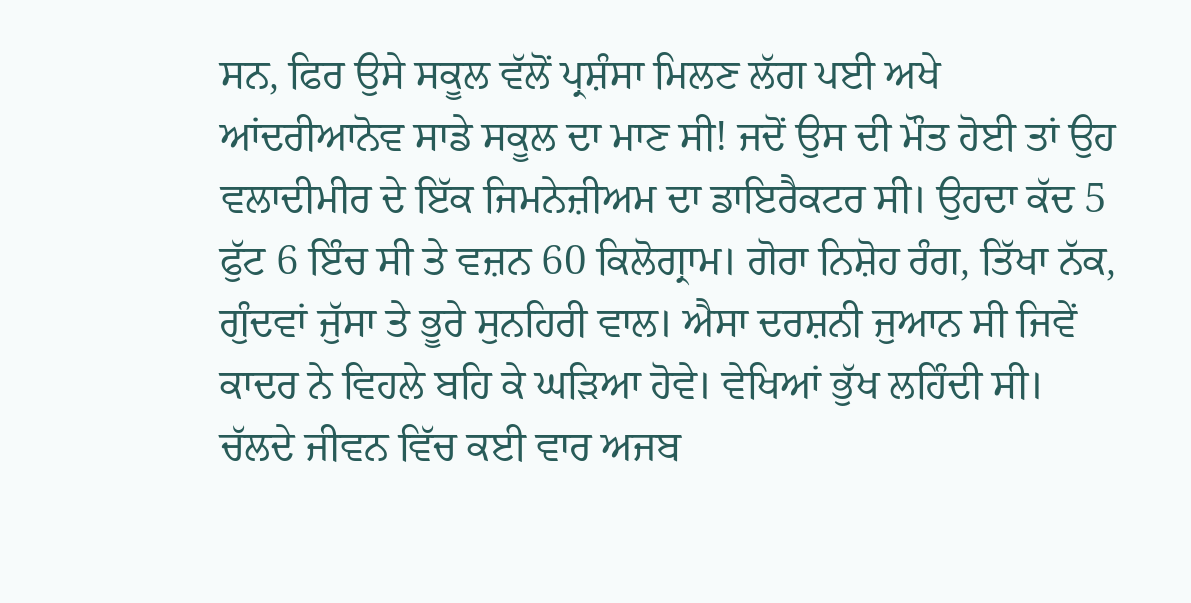ਸਨ, ਫਿਰ ਉਸੇ ਸਕੂਲ ਵੱਲੋਂ ਪ੍ਰਸ਼ੰਸਾ ਮਿਲਣ ਲੱਗ ਪਈ ਅਖੇ ਆਂਦਰੀਆਨੋਵ ਸਾਡੇ ਸਕੂਲ ਦਾ ਮਾਣ ਸੀ! ਜਦੋਂ ਉਸ ਦੀ ਮੌਤ ਹੋਈ ਤਾਂ ਉਹ ਵਲਾਦੀਮੀਰ ਦੇ ਇੱਕ ਜਿਮਨੇਜ਼ੀਅਮ ਦਾ ਡਾਇਰੈਕਟਰ ਸੀ। ਉਹਦਾ ਕੱਦ 5 ਫੁੱਟ 6 ਇੰਚ ਸੀ ਤੇ ਵਜ਼ਨ 60 ਕਿਲੋਗ੍ਰਾਮ। ਗੋਰਾ ਨਿਸ਼ੋਹ ਰੰਗ, ਤਿੱਖਾ ਨੱਕ, ਗੁੰਦਵਾਂ ਜੁੱਸਾ ਤੇ ਭੂਰੇ ਸੁਨਹਿਰੀ ਵਾਲ। ਐਸਾ ਦਰਸ਼ਨੀ ਜੁਆਨ ਸੀ ਜਿਵੇਂ ਕਾਦਰ ਨੇ ਵਿਹਲੇ ਬਹਿ ਕੇ ਘੜਿਆ ਹੋਵੇ। ਵੇਖਿਆਂ ਭੁੱਖ ਲਹਿੰਦੀ ਸੀ।
ਚੱਲਦੇ ਜੀਵਨ ਵਿੱਚ ਕਈ ਵਾਰ ਅਜਬ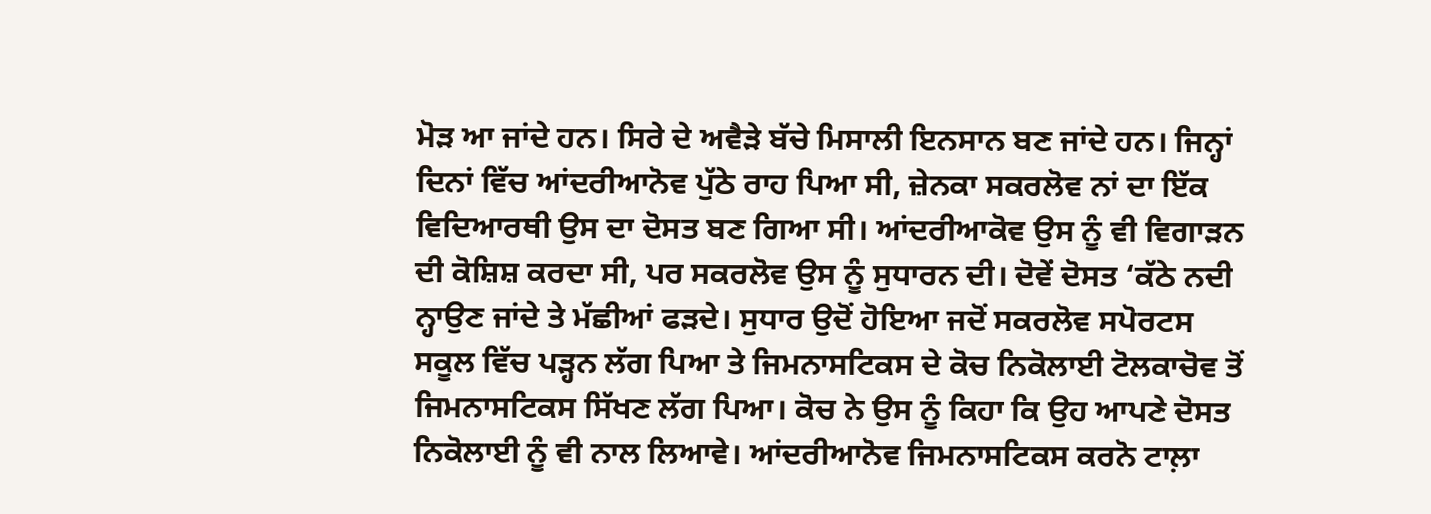ਮੋੜ ਆ ਜਾਂਦੇ ਹਨ। ਸਿਰੇ ਦੇ ਅਵੈੜੇ ਬੱਚੇ ਮਿਸਾਲੀ ਇਨਸਾਨ ਬਣ ਜਾਂਦੇ ਹਨ। ਜਿਨ੍ਹਾਂ ਦਿਨਾਂ ਵਿੱਚ ਆਂਦਰੀਆਨੋਵ ਪੁੱਠੇ ਰਾਹ ਪਿਆ ਸੀ, ਜ਼ੇਨਕਾ ਸਕਰਲੋਵ ਨਾਂ ਦਾ ਇੱਕ ਵਿਦਿਆਰਥੀ ਉਸ ਦਾ ਦੋਸਤ ਬਣ ਗਿਆ ਸੀ। ਆਂਦਰੀਆਕੋਵ ਉਸ ਨੂੰ ਵੀ ਵਿਗਾੜਨ ਦੀ ਕੋਸ਼ਿਸ਼ ਕਰਦਾ ਸੀ, ਪਰ ਸਕਰਲੋਵ ਉਸ ਨੂੰ ਸੁਧਾਰਨ ਦੀ। ਦੋਵੇਂ ਦੋਸਤ ‘ਕੱਠੇ ਨਦੀ ਨ੍ਹਾਉਣ ਜਾਂਦੇ ਤੇ ਮੱਛੀਆਂ ਫੜਦੇ। ਸੁਧਾਰ ਉਦੋਂ ਹੋਇਆ ਜਦੋਂ ਸਕਰਲੋਵ ਸਪੋਰਟਸ ਸਕੂਲ ਵਿੱਚ ਪੜ੍ਹਨ ਲੱਗ ਪਿਆ ਤੇ ਜਿਮਨਾਸਟਿਕਸ ਦੇ ਕੋਚ ਨਿਕੋਲਾਈ ਟੋਲਕਾਚੋਵ ਤੋਂ ਜਿਮਨਾਸਟਿਕਸ ਸਿੱਖਣ ਲੱਗ ਪਿਆ। ਕੋਚ ਨੇ ਉਸ ਨੂੰ ਕਿਹਾ ਕਿ ਉਹ ਆਪਣੇ ਦੋਸਤ ਨਿਕੋਲਾਈ ਨੂੰ ਵੀ ਨਾਲ ਲਿਆਵੇ। ਆਂਦਰੀਆਨੋਵ ਜਿਮਨਾਸਟਿਕਸ ਕਰਨੋ ਟਾਲ਼ਾ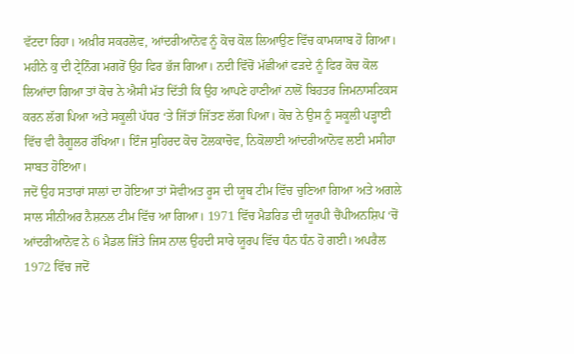ਵੱਟਦਾ ਰਿਹਾ। ਅਖ਼ੀਰ ਸਕਰਲੋਵ, ਆਂਦਰੀਆਨੋਵ ਨੂੰ ਕੋਚ ਕੋਲ ਲਿਆਉਣ ਵਿੱਚ ਕਾਮਯਾਬ ਹੋ ਗਿਆ। ਮਹੀਨੇ ਕੁ ਦੀ ਟ੍ਰੇਨਿੰਗ ਮਗਰੋਂ ਉਹ ਫਿਰ ਭੱਜ ਗਿਆ। ਨਦੀ ਵਿੱਚੋਂ ਮੱਛੀਆਂ ਫੜਦੇ ਨੂੰ ਫਿਰ ਕੋਚ ਕੋਲ ਲਿਆਂਦਾ ਗਿਆ ਤਾਂ ਕੋਚ ਨੇ ਐਸੀ ਮੱਤ ਦਿੱਤੀ ਕਿ ਉਹ ਆਪਣੇ ਹਾਣੀਆਂ ਨਾਲੋਂ ਬਿਹਤਰ ਜਿਮਨਾਸਟਿਕਸ ਕਰਨ ਲੱਗ ਪਿਆ ਅਤੇ ਸਕੂਲੀ ਪੱਧਰ ‘ਤੇ ਜਿੱਤਾਂ ਜਿੱਤਣ ਲੱਗ ਪਿਆ। ਕੋਚ ਨੇ ਉਸ ਨੂੰ ਸਕੂਲੀ ਪੜ੍ਹਾਈ ਵਿੱਚ ਵੀ ਰੈਗੂਲਰ ਰੱਖਿਆ। ਇੰਜ ਸੁਹਿਰਦ ਕੋਚ ਟੋਲਕਾਚੋਵ, ਨਿਕੋਲਾਈ ਆਂਦਰੀਆਨੋਵ ਲਈ ਮਸੀਹਾ ਸਾਬਤ ਹੋਇਆ।
ਜਦੋਂ ਉਹ ਸਤਾਰਾਂ ਸਾਲਾਂ ਦਾ ਹੋਇਆ ਤਾਂ ਸੋਵੀਅਤ ਰੂਸ ਦੀ ਯੂਥ ਟੀਮ ਵਿੱਚ ਚੁਣਿਆ ਗਿਆ ਅਤੇ ਅਗਲੇ ਸਾਲ ਸੀਨੀਅਰ ਨੈਸ਼ਨਲ ਟੀਮ ਵਿੱਚ ਆ ਗਿਆ। 1971 ਵਿੱਚ ਮੈਡਰਿਡ ਦੀ ਯੂਰਪੀ ਚੈਂਪੀਅਨਸ਼ਿਪ ‘ਚੋਂ ਆਂਦਰੀਆਨੋਵ ਨੇ 6 ਮੈਡਲ ਜਿੱਤੇ ਜਿਸ ਨਾਲ ਉਹਦੀ ਸਾਰੇ ਯੂਰਪ ਵਿੱਚ ਧੰਨ ਧੰਨ ਹੋ ਗਈ। ਅਪਰੈਲ 1972 ਵਿੱਚ ਜਦੋਂ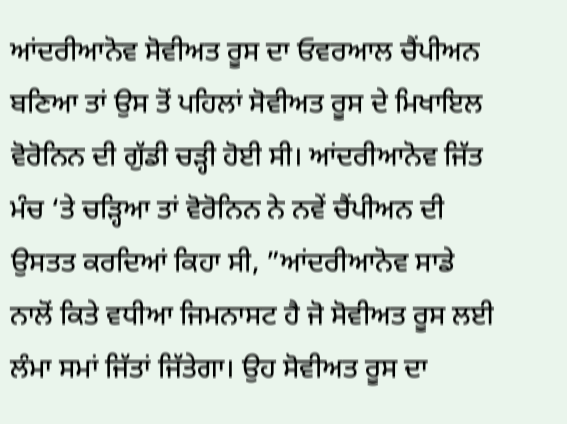ਆਂਦਰੀਆਨੋਵ ਸੋਵੀਅਤ ਰੂਸ ਦਾ ਓਵਰਆਲ ਚੈਂਪੀਅਨ ਬਣਿਆ ਤਾਂ ਉਸ ਤੋਂ ਪਹਿਲਾਂ ਸੋਵੀਅਤ ਰੂਸ ਦੇ ਮਿਖਾਇਲ ਵੋਰੋਨਿਨ ਦੀ ਗੁੱਡੀ ਚੜ੍ਹੀ ਹੋਈ ਸੀ। ਆਂਦਰੀਆਨੋਵ ਜਿੱਤ ਮੰਚ ‘ਤੇ ਚੜ੍ਹਿਆ ਤਾਂ ਵੋਰੋਨਿਨ ਨੇ ਨਵੇਂ ਚੈਂਪੀਅਨ ਦੀ ਉਸਤਤ ਕਰਦਿਆਂ ਕਿਹਾ ਸੀ, ”ਆਂਦਰੀਆਨੋਵ ਸਾਡੇ ਨਾਲੋਂ ਕਿਤੇ ਵਧੀਆ ਜਿਮਨਾਸਟ ਹੈ ਜੋ ਸੋਵੀਅਤ ਰੂਸ ਲਈ ਲੰਮਾ ਸਮਾਂ ਜਿੱਤਾਂ ਜਿੱਤੇਗਾ। ਉਹ ਸੋਵੀਅਤ ਰੂਸ ਦਾ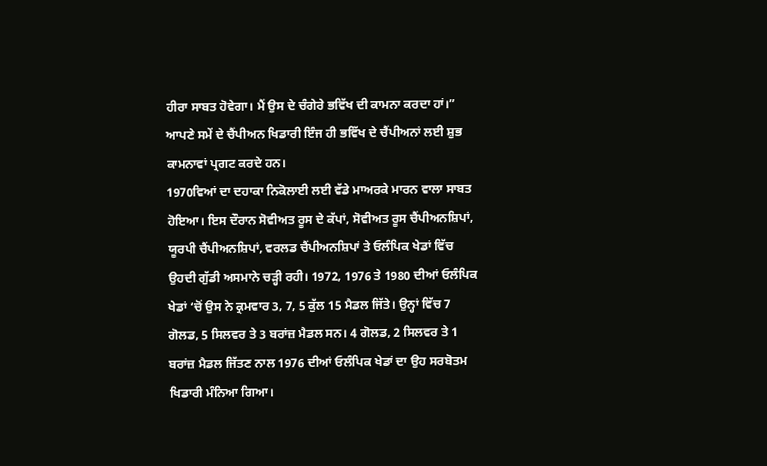ਹੀਰਾ ਸਾਬਤ ਹੋਵੇਗਾ। ਮੈਂ ਉਸ ਦੇ ਚੰਗੇਰੇ ਭਵਿੱਖ ਦੀ ਕਾਮਨਾ ਕਰਦਾ ਹਾਂ।” ਆਪਣੇ ਸਮੇਂ ਦੇ ਚੈਂਪੀਅਨ ਖਿਡਾਰੀ ਇੰਜ ਹੀ ਭਵਿੱਖ ਦੇ ਚੈਂਪੀਅਨਾਂ ਲਈ ਸ਼ੁਭ ਕਾਮਨਾਵਾਂ ਪ੍ਰਗਟ ਕਰਦੇ ਹਨ।
1970ਵਿਆਂ ਦਾ ਦਹਾਕਾ ਨਿਕੋਲਾਈ ਲਈ ਵੱਡੇ ਮਾਅਰਕੇ ਮਾਰਨ ਵਾਲਾ ਸਾਬਤ ਹੋਇਆ। ਇਸ ਦੌਰਾਨ ਸੋਵੀਅਤ ਰੂਸ ਦੇ ਕੱਪਾਂ, ਸੋਵੀਅਤ ਰੂਸ ਚੈਂਪੀਅਨਸ਼ਿਪਾਂ, ਯੂਰਪੀ ਚੈਂਪੀਅਨਸ਼ਿਪਾਂ, ਵਰਲਡ ਚੈਂਪੀਅਨਸ਼ਿਪਾਂ ਤੇ ਓਲੰਪਿਕ ਖੇਡਾਂ ਵਿੱਚ ਉਹਦੀ ਗੁੱਡੀ ਅਸਮਾਨੇ ਚੜ੍ਹੀ ਰਹੀ। 1972, 1976 ਤੇ 1980 ਦੀਆਂ ਓਲੰਪਿਕ ਖੇਡਾਂ ‘ਚੋਂ ਉਸ ਨੇ ਕ੍ਰਮਵਾਰ 3, 7, 5 ਕੁੱਲ 15 ਮੈਡਲ ਜਿੱਤੇ। ਉਨ੍ਹਾਂ ਵਿੱਚ 7 ਗੋਲਡ, 5 ਸਿਲਵਰ ਤੇ 3 ਬਰਾਂਜ਼ ਮੈਡਲ ਸਨ। 4 ਗੋਲਡ, 2 ਸਿਲਵਰ ਤੇ 1 ਬਰਾਂਜ਼ ਮੈਡਲ ਜਿੱਤਣ ਨਾਲ 1976 ਦੀਆਂ ਓਲੰਪਿਕ ਖੇਡਾਂ ਦਾ ਉਹ ਸਰਬੋਤਮ ਖਿਡਾਰੀ ਮੰਨਿਆ ਗਿਆ।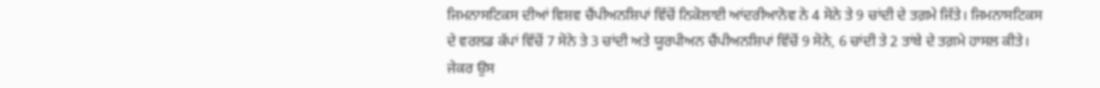ਜਿਮਨਾਸਟਿਕਸ ਦੀਆਂ ਵਿਸ਼ਵ ਚੈਂਪੀਅਨਸ਼ਿਪਾਂ ਵਿੱਚੋਂ ਨਿਕੋਲਾਈ ਆਂਦਰੀਆਨੋਵ ਨੇ 4 ਸੋਨੇ ਤੇ 9 ਚਾਂਦੀ ਦੇ ਤਗ਼ਮੇ ਜਿੱਤੇ। ਜਿਮਨਾਸਟਿਕਸ ਦੇ ਵਰਲਡ ਕੱਪਾਂ ਵਿੱਚੋਂ 7 ਸੋਨੇ ਤੇ 3 ਚਾਂਦੀ ਅਤੇ ਯੂਰਪੀਅਨ ਚੈਂਪੀਅਨਸ਼ਿਪਾਂ ਵਿੱਚੋਂ 9 ਸੋਨੇ, 6 ਚਾਂਦੀ ਤੇ 2 ਤਾਂਬੇ ਦੇ ਤਗ਼ਮੇ ਹਾਸਲ ਕੀਤੇ। ਜੇਕਰ ਉਸ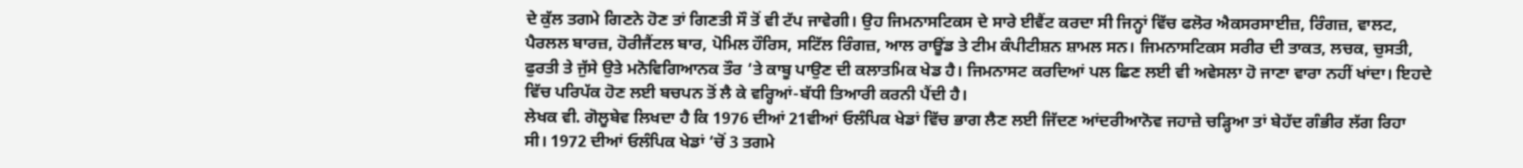ਦੇ ਕੁੱਲ ਤਗਮੇ ਗਿਣਨੇ ਹੋਣ ਤਾਂ ਗਿਣਤੀ ਸੌ ਤੋਂ ਵੀ ਟੱਪ ਜਾਵੇਗੀ। ਉਹ ਜਿਮਨਾਸਟਿਕਸ ਦੇ ਸਾਰੇ ਈਵੈਂਟ ਕਰਦਾ ਸੀ ਜਿਨ੍ਹਾਂ ਵਿੱਚ ਫਲੋਰ ਐਕਸਰਸਾਈਜ਼, ਰਿੰਗਜ਼, ਵਾਲਟ, ਪੈਰਲਲ ਬਾਰਜ਼, ਹੋਰੀਜੈਂਟਲ ਬਾਰ, ਪੋਮਿਲ ਹੌਰਿਸ, ਸਟਿੱਲ ਰਿੰਗਜ਼, ਆਲ ਰਾਊਂਡ ਤੇ ਟੀਮ ਕੰਪੀਟੀਸ਼ਨ ਸ਼ਾਮਲ ਸਨ। ਜਿਮਨਾਸਟਿਕਸ ਸਰੀਰ ਦੀ ਤਾਕਤ, ਲਚਕ, ਚੁਸਤੀ, ਫੁਰਤੀ ਤੇ ਜੁੱਸੇ ਉਤੇ ਮਨੋਵਿਗਿਆਨਕ ਤੌਰ ‘ਤੇ ਕਾਬੂ ਪਾਉਣ ਦੀ ਕਲਾਤਮਿਕ ਖੇਡ ਹੈ। ਜਿਮਨਾਸਟ ਕਰਦਿਆਂ ਪਲ ਛਿਣ ਲਈ ਵੀ ਅਵੇਸਲਾ ਹੋ ਜਾਣਾ ਵਾਰਾ ਨਹੀਂ ਖਾਂਦਾ। ਇਹਦੇ ਵਿੱਚ ਪਰਿਪੱਕ ਹੋਣ ਲਈ ਬਚਪਨ ਤੋਂ ਲੈ ਕੇ ਵਰ੍ਹਿਆਂ-ਬੱਧੀ ਤਿਆਰੀ ਕਰਨੀ ਪੈਂਦੀ ਹੈ।
ਲੇਖਕ ਵੀ. ਗੋਲੂਬੇਵ ਲਿਖਦਾ ਹੈ ਕਿ 1976 ਦੀਆਂ 21ਵੀਆਂ ਓਲੰਪਿਕ ਖੇਡਾਂ ਵਿੱਚ ਭਾਗ ਲੈਣ ਲਈ ਜਿੱਦਣ ਆਂਦਰੀਆਨੋਵ ਜਹਾਜ਼ੇ ਚੜ੍ਹਿਆ ਤਾਂ ਬੇਹੱਦ ਗੰਭੀਰ ਲੱਗ ਰਿਹਾ ਸੀ। 1972 ਦੀਆਂ ਓਲੰਪਿਕ ਖੇਡਾਂ ‘ਚੋਂ 3 ਤਗਮੇ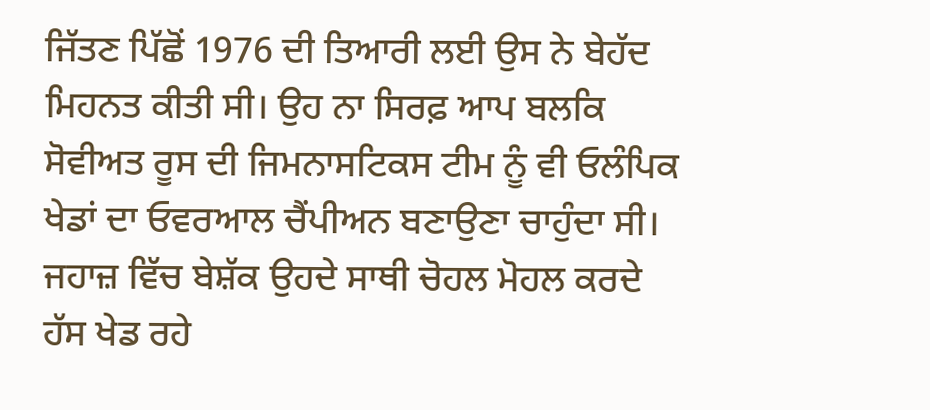ਜਿੱਤਣ ਪਿੱਛੋਂ 1976 ਦੀ ਤਿਆਰੀ ਲਈ ਉਸ ਨੇ ਬੇਹੱਦ ਮਿਹਨਤ ਕੀਤੀ ਸੀ। ਉਹ ਨਾ ਸਿਰਫ਼ ਆਪ ਬਲਕਿ ਸੋਵੀਅਤ ਰੂਸ ਦੀ ਜਿਮਨਾਸਟਿਕਸ ਟੀਮ ਨੂੰ ਵੀ ਓਲੰਪਿਕ ਖੇਡਾਂ ਦਾ ਓਵਰਆਲ ਚੈਂਪੀਅਨ ਬਣਾਉਣਾ ਚਾਹੁੰਦਾ ਸੀ। ਜਹਾਜ਼ ਵਿੱਚ ਬੇਸ਼ੱਕ ਉਹਦੇ ਸਾਥੀ ਚੋਹਲ ਮੋਹਲ ਕਰਦੇ ਹੱਸ ਖੇਡ ਰਹੇ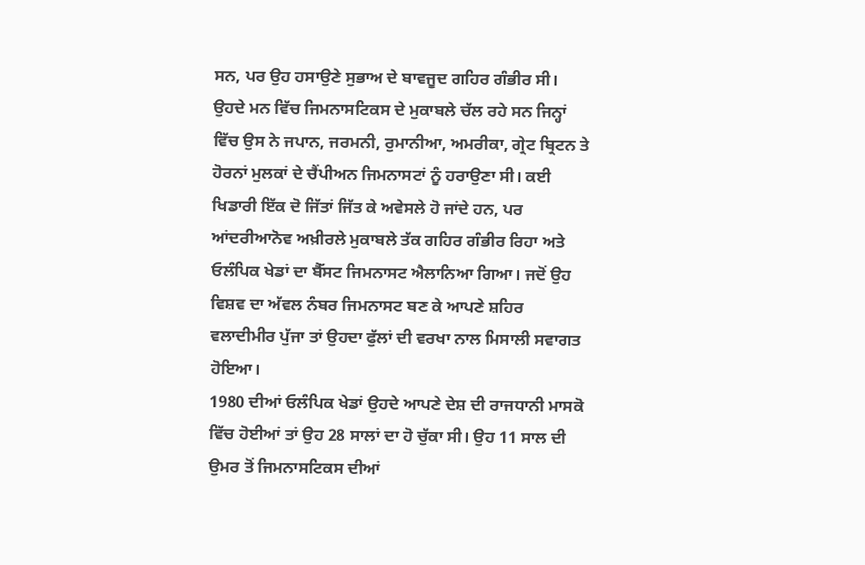ਸਨ, ਪਰ ਉਹ ਹਸਾਉਣੇ ਸੁਭਾਅ ਦੇ ਬਾਵਜੂਦ ਗਹਿਰ ਗੰਭੀਰ ਸੀ। ਉਹਦੇ ਮਨ ਵਿੱਚ ਜਿਮਨਾਸਟਿਕਸ ਦੇ ਮੁਕਾਬਲੇ ਚੱਲ ਰਹੇ ਸਨ ਜਿਨ੍ਹਾਂ ਵਿੱਚ ਉਸ ਨੇ ਜਪਾਨ, ਜਰਮਨੀ, ਰੁਮਾਨੀਆ, ਅਮਰੀਕਾ, ਗ੍ਰੇਟ ਬ੍ਰਿਟਨ ਤੇ ਹੋਰਨਾਂ ਮੁਲਕਾਂ ਦੇ ਚੈਂਪੀਅਨ ਜਿਮਨਾਸਟਾਂ ਨੂੰ ਹਰਾਉਣਾ ਸੀ। ਕਈ ਖਿਡਾਰੀ ਇੱਕ ਦੋ ਜਿੱਤਾਂ ਜਿੱਤ ਕੇ ਅਵੇਸਲੇ ਹੋ ਜਾਂਦੇ ਹਨ, ਪਰ ਆਂਦਰੀਆਨੋਵ ਅਖ਼ੀਰਲੇ ਮੁਕਾਬਲੇ ਤੱਕ ਗਹਿਰ ਗੰਭੀਰ ਰਿਹਾ ਅਤੇ ਓਲੰਪਿਕ ਖੇਡਾਂ ਦਾ ਬੈੱਸਟ ਜਿਮਨਾਸਟ ਐਲਾਨਿਆ ਗਿਆ। ਜਦੋਂ ਉਹ ਵਿਸ਼ਵ ਦਾ ਅੱਵਲ ਨੰਬਰ ਜਿਮਨਾਸਟ ਬਣ ਕੇ ਆਪਣੇ ਸ਼ਹਿਰ ਵਲਾਦੀਮੀਰ ਪੁੱਜਾ ਤਾਂ ਉਹਦਾ ਫੁੱਲਾਂ ਦੀ ਵਰਖਾ ਨਾਲ ਮਿਸਾਲੀ ਸਵਾਗਤ ਹੋਇਆ।
1980 ਦੀਆਂ ਓਲੰਪਿਕ ਖੇਡਾਂ ਉਹਦੇ ਆਪਣੇ ਦੇਸ਼ ਦੀ ਰਾਜਧਾਨੀ ਮਾਸਕੋ ਵਿੱਚ ਹੋਈਆਂ ਤਾਂ ਉਹ 28 ਸਾਲਾਂ ਦਾ ਹੋ ਚੁੱਕਾ ਸੀ। ਉਹ 11 ਸਾਲ ਦੀ ਉਮਰ ਤੋਂ ਜਿਮਨਾਸਟਿਕਸ ਦੀਆਂ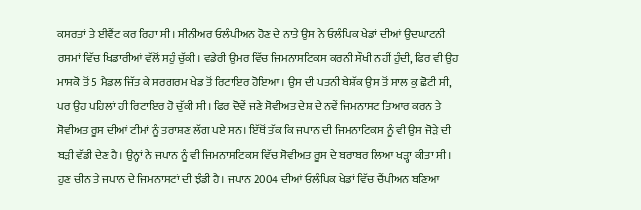ਕਸਰਤਾਂ ਤੇ ਈਵੈਂਟ ਕਰ ਰਿਹਾ ਸੀ। ਸੀਨੀਅਰ ਓਲੰਪੀਅਨ ਹੋਣ ਦੇ ਨਾਤੇ ਉਸ ਨੇ ਓਲੰਪਿਕ ਖੇਡਾਂ ਦੀਆਂ ਉਦਘਾਟਨੀ ਰਸਮਾਂ ਵਿੱਚ ਖਿਡਾਰੀਆਂ ਵੱਲੋਂ ਸਹੁੰ ਚੁੱਕੀ। ਵਡੇਰੀ ਉਮਰ ਵਿੱਚ ਜਿਮਨਾਸਟਿਕਸ ਕਰਨੀ ਸੌਖੀ ਨਹੀਂ ਹੁੰਦੀ, ਫਿਰ ਵੀ ਉਹ ਮਾਸਕੋ ਤੋਂ 5 ਮੈਡਲ ਜਿੱਤ ਕੇ ਸਰਗਰਮ ਖੇਡ ਤੋਂ ਰਿਟਾਇਰ ਹੋਇਆ। ਉਸ ਦੀ ਪਤਨੀ ਬੇਸ਼ੱਕ ਉਸ ਤੋਂ ਸਾਲ ਕੁ ਛੋਟੀ ਸੀ, ਪਰ ਉਹ ਪਹਿਲਾਂ ਹੀ ਰਿਟਾਇਰ ਹੋ ਚੁੱਕੀ ਸੀ। ਫਿਰ ਦੋਵੇਂ ਜਣੇ ਸੋਵੀਅਤ ਦੇਸ਼ ਦੇ ਨਵੇਂ ਜਿਮਨਾਸਟ ਤਿਆਰ ਕਰਨ ਤੇ ਸੋਵੀਅਤ ਰੂਸ ਦੀਆਂ ਟੀਮਾਂ ਨੂੰ ਤਰਾਸ਼ਣ ਲੱਗ ਪਏ ਸਨ। ਇੱਥੋਂ ਤੱਕ ਕਿ ਜਪਾਨ ਦੀ ਜਿਮਨਾਟਿਕਸ ਨੂੰ ਵੀ ਉਸ ਜੋੜੇ ਦੀ ਬੜੀ ਵੱਡੀ ਦੇਣ ਹੈ। ਉਨ੍ਹਾਂ ਨੇ ਜਪਾਨ ਨੂੰ ਵੀ ਜਿਮਨਾਸਟਿਕਸ ਵਿੱਚ ਸੋਵੀਅਤ ਰੂਸ ਦੇ ਬਰਾਬਰ ਲਿਆ ਖੜ੍ਹਾ ਕੀਤਾ ਸੀ। ਹੁਣ ਚੀਨ ਤੇ ਜਪਾਨ ਦੇ ਜਿਮਨਾਸਟਾਂ ਦੀ ਝੰਡੀ ਹੈ। ਜਪਾਨ 2004 ਦੀਆਂ ਓਲੰਪਿਕ ਖੇਡਾਂ ਵਿੱਚ ਚੈਂਪੀਅਨ ਬਣਿਆ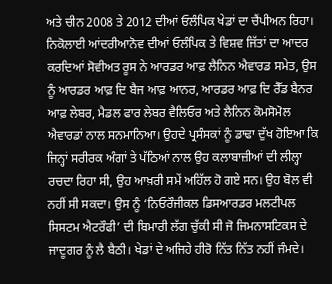ਅਤੇ ਚੀਨ 2008 ਤੇ 2012 ਦੀਆਂ ਓਲੰਪਿਕ ਖੇਡਾਂ ਦਾ ਚੈਂਪੀਅਨ ਰਿਹਾ।
ਨਿਕੋਲਾਈ ਆਂਦਰੀਆਨੋਵ ਦੀਆਂ ਓਲੰਪਿਕ ਤੇ ਵਿਸ਼ਵ ਜਿੱਤਾਂ ਦਾ ਆਦਰ ਕਰਦਿਆਂ ਸੋਵੀਅਤ ਰੂਸ ਨੇ ਆਰਡਰ ਆਫ਼ ਲੈਨਿਨ ਐਵਾਰਡ ਸਮੇਤ, ਉਸ ਨੂੰ ਆਰਡਰ ਆਫ਼ ਦਿ ਬੈਜ ਆਫ਼ ਆਨਰ, ਆਰਡਰ ਆਫ਼ ਦਿ ਰੈੱਡ ਬੈਨਰ ਆਫ਼ ਲੇਬਰ, ਮੈਡਲ ਫਾਰ ਲੇਬਰ ਵੈਲਿਓਰ ਅਤੇ ਲੈਨਿਨ ਕੋਮਸੋਮੋਲ ਐਵਾਰਡਾਂ ਨਾਲ ਸਨਮਾਨਿਆ। ਉਹਦੇ ਪ੍ਰਸੰਸਕਾਂ ਨੂੰ ਡਾਢਾ ਦੁੱਖ ਹੋਇਆ ਕਿ ਜਿਨ੍ਹਾਂ ਸਰੀਰਕ ਅੰਗਾਂ ਤੇ ਪੱਠਿਆਂ ਨਾਲ ਉਹ ਕਲਾਬਾਜ਼ੀਆਂ ਦੀ ਲੀਲ੍ਹਾ ਰਚਦਾ ਰਿਹਾ ਸੀ, ਉਹ ਆਖ਼ਰੀ ਸਮੇਂ ਅਹਿੱਲ ਹੋ ਗਏ ਸਨ। ਉਹ ਬੋਲ ਵੀ ਨਹੀਂ ਸੀ ਸਕਦਾ। ਉਸ ਨੂੰ ‘ਨਿਓਰੌਜੀਕਲ ਡਿਸਆਰਡਰ ਮਲਟੀਪਲ ਸਿਸਟਮ ਐਟਰੌਫੀ’ ਦੀ ਬਿਮਾਰੀ ਲੱਗ ਚੁੱਕੀ ਸੀ ਜੋ ਜਿਮਨਾਸਟਿਕਸ ਦੇ ਜਾਦੂਗਰ ਨੂੰ ਲੈ ਬੈਠੀ। ਖੇਡਾਂ ਦੇ ਅਜਿਹੇ ਹੀਰੋ ਨਿੱਤ ਨਿੱਤ ਨਹੀਂ ਜੰਮਦੇ।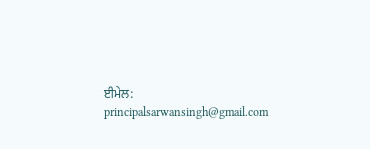ਈਮੇਲ: principalsarwansingh@gmail.com